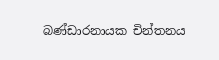බණ්‌ඩාරනායක චින්තනය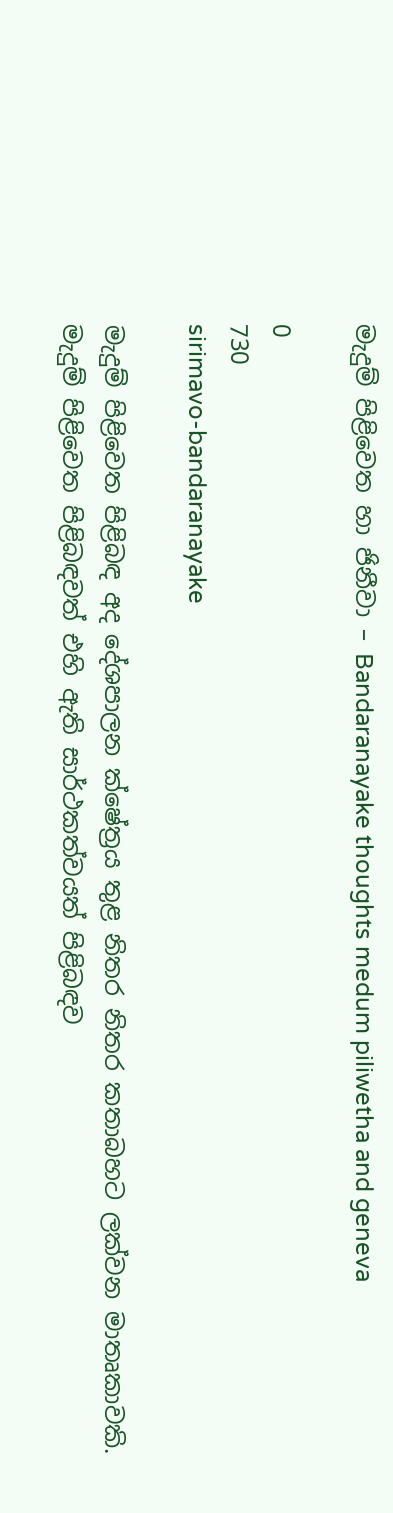මැදුම් පිළිවෙත හා ජිනීවා – Bandaranayake thoughts medum piliwetha and geneva

0
730
sirimavo-bandaranayake

මැදුම් පිළිවෙත පිළිබඳ අද දේශපාලන ක්‌ෂේත්‍රය තුළ නිතර නිතර කතාබහට ලක්‌වන මාතෘකාවකි. මැදුම් පිළිවෙත පිළිබඳවත් එහි ඇති සාර්ථකත්වයත් පිළිබඳව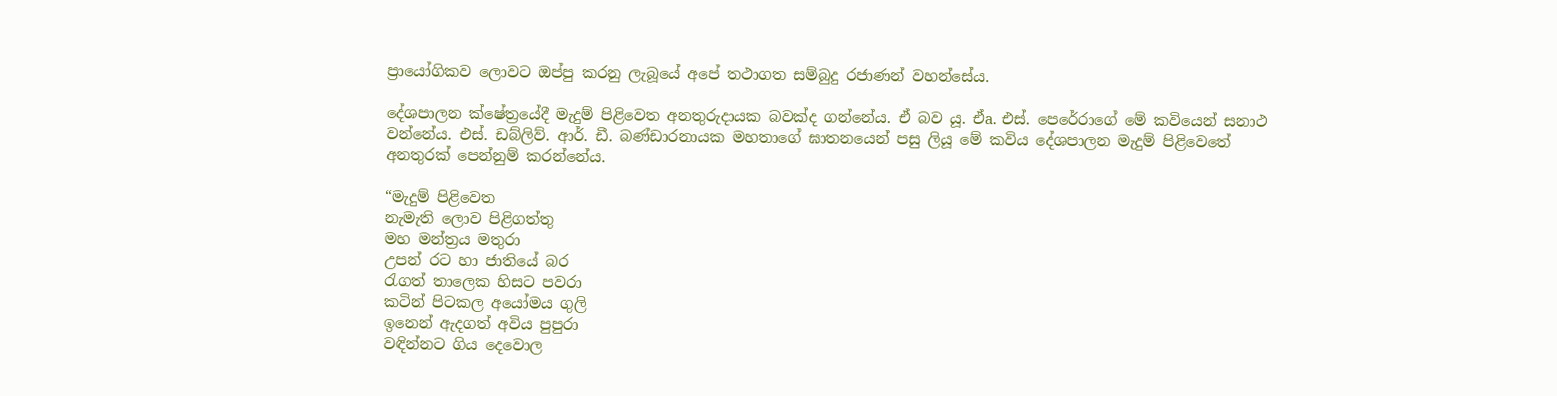ප්‍රායෝගිකව ලොවට ඔප්පු කරනු ලැබූයේ අපේ තථාගත සම්බුදු රජාණන් වහන්සේය.

දේශපාලන ක්‌ෂේත්‍රයේදී මැදුම් පිළිවෙත අනතුරුදායක බවක්‌ද ගන්නේය. ඒ බව යූ. ඒa. එස්‌. පෙරේරාගේ මේ කවියෙන් සනාථ වන්නේය. එස්‌. ඩබ්ලිව්. ආර්. ඩී. බණ්‌ඩාරනායක මහතාගේ ඝාතනයෙන් පසු ලියූ මේ කවිය දේශපාලන මැදුම් පිළිවෙතේ අනතුරක්‌ පෙන්නුම් කරන්නේය.

“මැදුම් පිළිවෙත
නැමැති ලොව පිළිගත්තු
මහ මන්ත්‍රය මතුරා
උපන් රට හා ජාතියේ බර
රැගත් තාලෙක හිසට පවරා
කටින් පිටකල අයෝමය ගුලි
ඉනෙන් ඇදගත් අවිය පුපුරා
වඳින්නට ගිය දෙවොල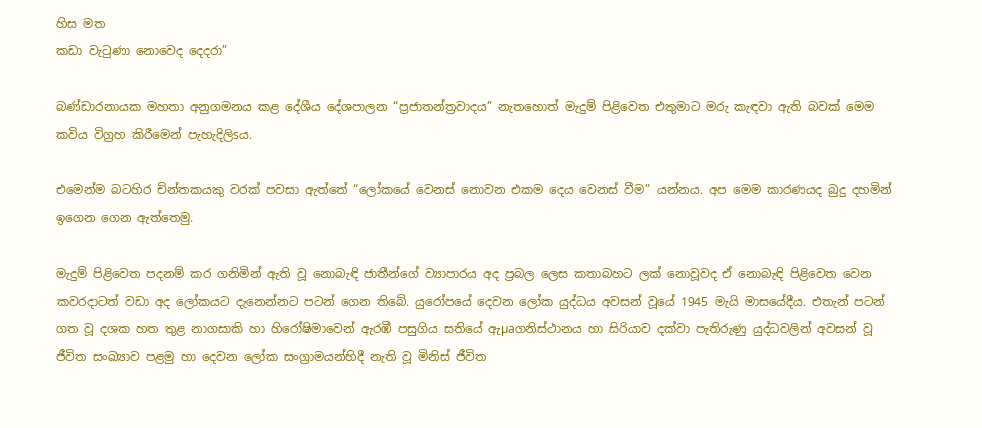හිස මත
කඩා වැටුණා නොවෙද දෙදරා”

බණ්‌ඩාරනායක මහතා අනුගමනය කළ දේශීය දේශපාලන “ප්‍රජාතන්ත්‍රවාදය” නැතහොත් මැදුම් පිළිවෙත එතුමාට මරු කැඳවා ඇති බවක්‌ මෙම කවිය විග්‍රහ කිරීමෙන් පැහැදිලිsය.

එමෙන්ම බටහිර චින්තකයකු වරක්‌ පවසා ඇත්තේ “ලෝකයේ වෙනස්‌ නොවන එකම දෙය වෙනස්‌ වීම” යන්නය. අප මෙම කාරණයද බුදු දහමින් ඉගෙන ගෙන ඇත්තෙමු.

මැදුම් පිළිවෙත පදනම් කර ගනිමින් ඇති වූ නොබැඳි ජාතීන්ගේ ව්‍යාපාරය අද ප්‍රබල ලෙස කතාබහට ලක්‌ නොවූවද ඒ නොබැඳි පිළිවෙත වෙන කවරදාටත් වඩා අද ලෝකයට දැනෙන්නට පටන් ගෙන තිබේ. යුරෝපයේ දෙවන ලෝක යුද්ධය අවසන් වූයේ 1945 මැයි මාසයේදීය. එතැන් පටන් ගත වූ දශක හත තුළ නාගසාකි හා හිරෝෂිමාවෙන් ඇරඹී පසුගිය සතියේ ඇµaගනිස්‌ථානය හා සිරියාව දක්‌වා පැතිරුණු යුද්ධවලින් අවසන් වූ ජීවිත සංඛ්‍යාව පළමු හා දෙවන ලෝක සංග්‍රාමයන්හිදී නැති වූ මිනිස්‌ ජීවිත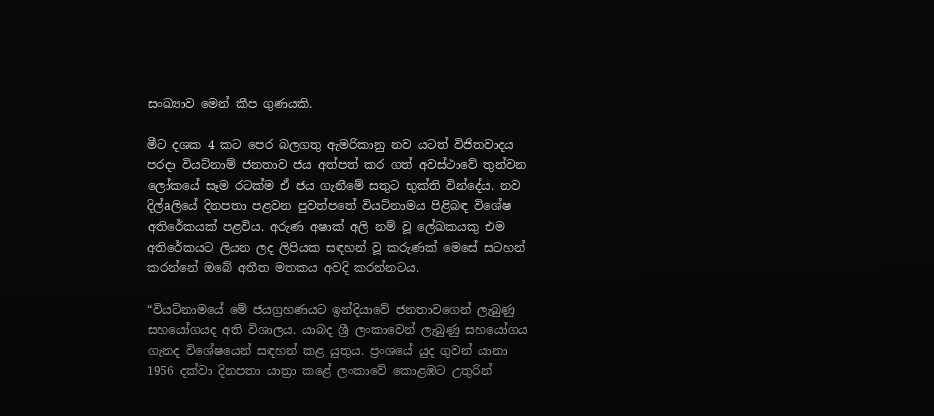සංඛ්‍යාව මෙන් කීප ගුණයකි.

මීට දශක 4 කට පෙර බලගතු ඇමරිකානු නව යටත් විජිතවාදය පරදා වියට්‌නාම් ජනතාව ජය අත්පත් කර ගත් අවස්‌ථාවේ තුන්වන ලෝකයේ සෑම රටක්‌ම ඒ ජය ගැනීමේ සතුට භුක්‌ති වින්දේය. නව දිල්aලියේ දිනපතා පළවන පුවත්පතේ වියට්‌නාමය පිළිබඳ විශේෂ අතිරේකයක්‌ පළවිය. අරුණ අෂාක්‌ අලි නම් වූ ලේඛකයකු එම අතිරේකයට ලියන ලද ලිපියක සඳහන් වූ කරුණක්‌ මෙසේ සටහන් කරන්නේ ඔබේ අතීත මතකය අවදි කරන්නටය.

“වියට්‌නාමයේ මේ ජයග්‍රහණයට ඉන්දියාවේ ජනතාවගෙන් ලැබුණු සහයෝගයද අති විශාලය. යාබද ශ්‍රී ලංකාවෙන් ලැබුණු සහයෝගය ගැනද විශේෂයෙන් සඳහන් කළ යුතුය. ප්‍රංශයේ යුද ගුවන් යානා 1956 දක්‌වා දිනපතා යාත්‍රා කළේ ලංකාවේ කොළඹට උතුරින්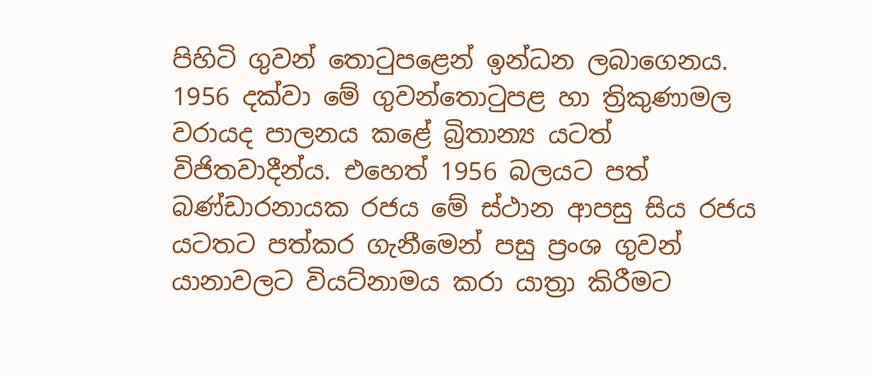පිහිටි ගුවන් තොටුපළෙන් ඉන්ධන ලබාගෙනය. 1956 දක්‌වා මේ ගුවන්තොටුපළ හා ත්‍රිකුණාමල වරායද පාලනය කළේ බ්‍රිතාන්‍ය යටත් විජිතවාදීන්ය. එහෙත් 1956 බලයට පත් බණ්‌ඩාරනායක රජය මේ ස්‌ථාන ආපසු සිය රජය යටතට පත්කර ගැනීමෙන් පසු ප්‍රංශ ගුවන් යානාවලට වියට්‌නාමය කරා යාත්‍රා කිරීමට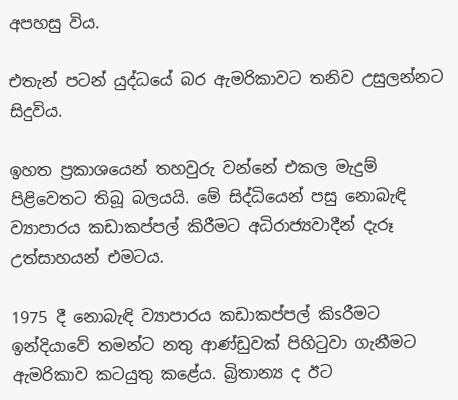අපහසු විය.

එතැන් පටන් යුද්ධයේ බර ඇමරිකාවට තනිව උසුලන්නට සිදුවිය.

ඉහත ප්‍රකාශයෙන් තහවුරු වන්නේ එකල මැදුම් පිළිවෙතට තිබූ බලයයි. මේ සිද්ධියෙන් පසු නොබැඳි ව්‍යාපාරය කඩාකප්පල් කිරීමට අධිරාජ්‍යවාදීන් දැරූ උත්සාහයන් එමටය.

1975 දී නොබැඳි ව්‍යාපාරය කඩාකප්පල් කිsරීමට ඉන්දියාවේ තමන්ට නතු ආණ්‌ඩුවක්‌ පිහිටුවා ගැනීමට ඇමරිකාව කටයුතු කළේය. බ්‍රිතාන්‍ය ද ඊට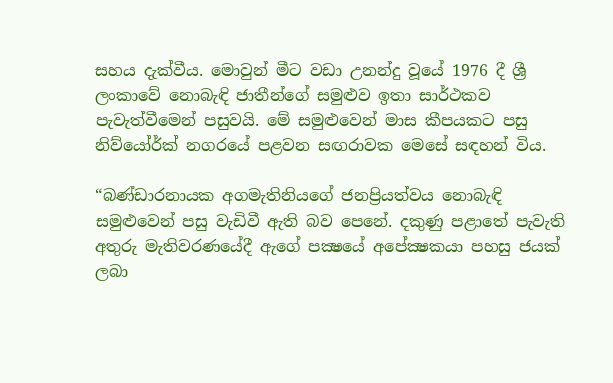සහය දැක්‌වීය. මොවුන් මීට වඩා උනන්දු වූයේ 1976 දී ශ්‍රී ලංකාවේ නොබැඳි ජාතීන්ගේ සමුළුව ඉතා සාර්ථකව පැවැත්වීමෙන් පසුවයි. මේ සමුළුවෙන් මාස කීපයකට පසු නිව්යෝර්ක්‌ නගරයේ පළවන සඟරාවක මෙසේ සඳහන් විය.

“බණ්‌ඩාරනායක අගමැතිනියගේ ජනප්‍රියත්වය නොබැඳි සමුළුවෙන් පසු වැඩිවී ඇති බව පෙනේ. දකුණු පළාතේ පැවැති අතුරු මැතිවරණයේදී ඇගේ පක්‍ෂයේ අපේක්‍ෂකයා පහසු ජයක්‌ ලබා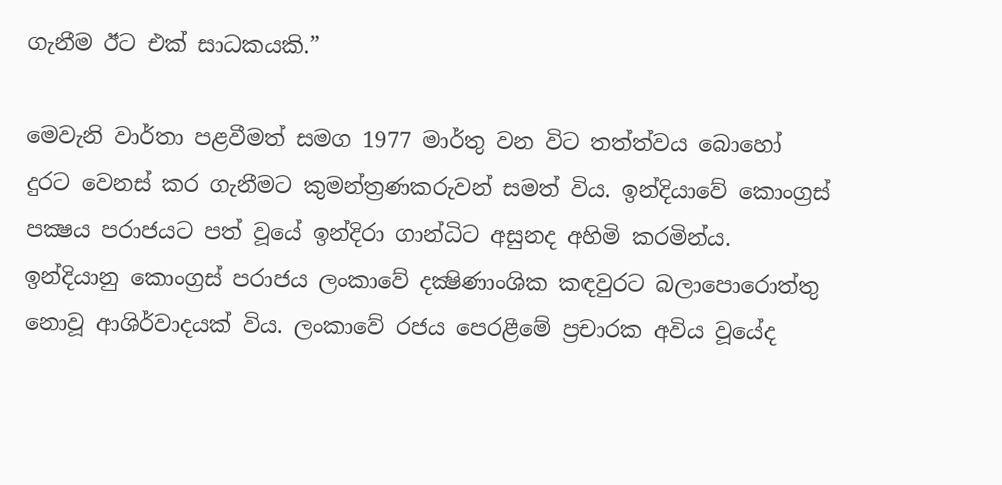ගැනීම ඊට එක්‌ සාධකයකි.”

මෙවැනි වාර්තා පළවීමත් සමග 1977 මාර්තු වන විට තත්ත්වය බොහෝ දුරට වෙනස්‌ කර ගැනීමට කුමන්ත්‍රණකරුවන් සමත් විය. ඉන්දියාවේ කොංග්‍රස්‌ පක්‍ෂය පරාජයට පත් වූයේ ඉන්දිරා ගාන්ධිට අසුනද අහිමි කරමින්ය. ඉන්දියානු කොංග්‍රස්‌ පරාජය ලංකාවේ දක්‍ෂිණාංශික කඳවුරට බලාපොරොත්තු නොවූ ආශිර්වාදයක්‌ විය. ලංකාවේ රජය පෙරළීමේ ප්‍රචාරක අවිය වූයේද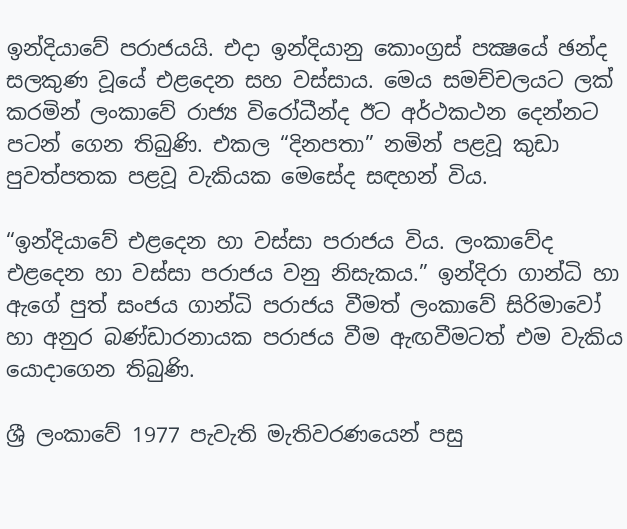ඉන්දියාවේ පරාජයයි. එදා ඉන්දියානු කොංග්‍රස්‌ පක්‍ෂයේ ඡන්ද සලකුණ වූයේ එළදෙන සහ වස්‌සාය. මෙය සමච්චලයට ලක්‌ කරමින් ලංකාවේ රාජ්‍ය විරෝධීන්ද ඊට අර්ථකථන දෙන්නට පටන් ගෙන තිබුණි. එකල “දිනපතා” නමින් පළවූ කුඩා පුවත්පතක පළවූ වැකියක මෙසේද සඳහන් විය.

“ඉන්දියාවේ එළදෙන හා වස්‌සා පරාජය විය. ලංකාවේද එළදෙන හා වස්‌සා පරාජය වනු නිසැකය.” ඉන්දිරා ගාන්ධි හා ඇගේ පුත් සංජය ගාන්ධි පරාජය වීමත් ලංකාවේ සිරිමාවෝ හා අනුර බණ්‌ඩාරනායක පරාජය වීම ඇඟවීමටත් එම වැකිය යොදාගෙන තිබුණි.

ශ්‍රී ලංකාවේ 1977 පැවැති මැතිවරණයෙන් පසු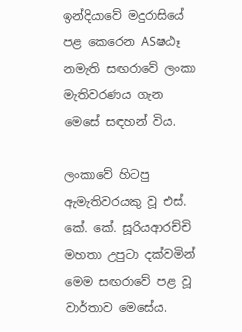ඉන්දියාවේ මදුරාසියේ පළ කෙරෙන ASෂඨෑ නමැති සඟරාවේ ලංකා මැතිවරණය ගැන මෙසේ සඳහන් විය.

ලංකාවේ හිටපු ඇමැතිවරයකු වූ එස්‌. කේ. කේ. සූරියආරච්චි මහතා උපුටා දක්‌වමින් මෙම සඟරාවේ පළ වූ වාර්තාව මෙසේය.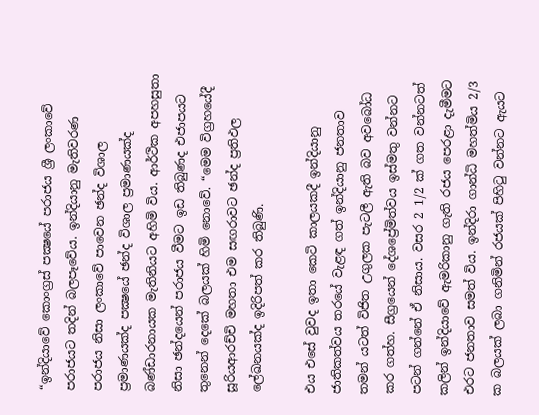“ඉන්දියාවේ කොංග්‍රස්‌ පක්‍ෂයේ පරාජය ශ්‍රී ලංකාවේ පරාජයට තදින් බලපෑවේය. ඉන්දියානු මැතිවරණ පරාජය නිසා ලංකාවේ පාවෙන ඡන්ද විශාල ප්‍රමාණයක්‌ද පක්‍ෂයේ ඡන්ද විශාල ප්‍රමාණයක්‌ද බණ්‌ඩාරනායක මැතිනියට අහිමි විය. ආර්ථික අපහසුතා නිසා ඡන්දයෙන් පරාජය වීමට ඉඩ තිබුණද එජාපයට තුනෙන් දෙකේ බලයක්‌ හිමි නොවේ. “මෙම විග්‍රහයේදී සූරියආරච්චි මහතා එම සඟරාවට ඡන්ද ප්‍රතිඵල ලේඛනයක්‌ද ඉදිරිපත් කර තිබුණි.

එය එසේ වුවද ඉතා කෙටි කාලයකදී ඉන්දියානු ජාතිකත්වය තරයේ වැළඳ ගත් ඉන්දියානු ජනතාව තමන් යටත් විජිත උගුලක පැටලී ඇති බව අවබෝධ කර ගත්හ. සීග්‍රයෙන් දේශප්‍රේමිත්වය ඉස්‌මතු වන්නට පටන් ගන්නේ ඒ නිසාය. වසර 2 1/2 ක්‌ ගත වන්නටත් කලින් ඉන්දියාවේ ඇමරිකානු ගැති රජය පෙරළා දැමීමට එරට ජනතාව සමත් විය. ඉන්දිරා ගාන්ධි මහත්මිය 2/3 ක බලයක්‌ ලබා ගනිමින් රජයක්‌ පිහිටු වන්නට ඇයට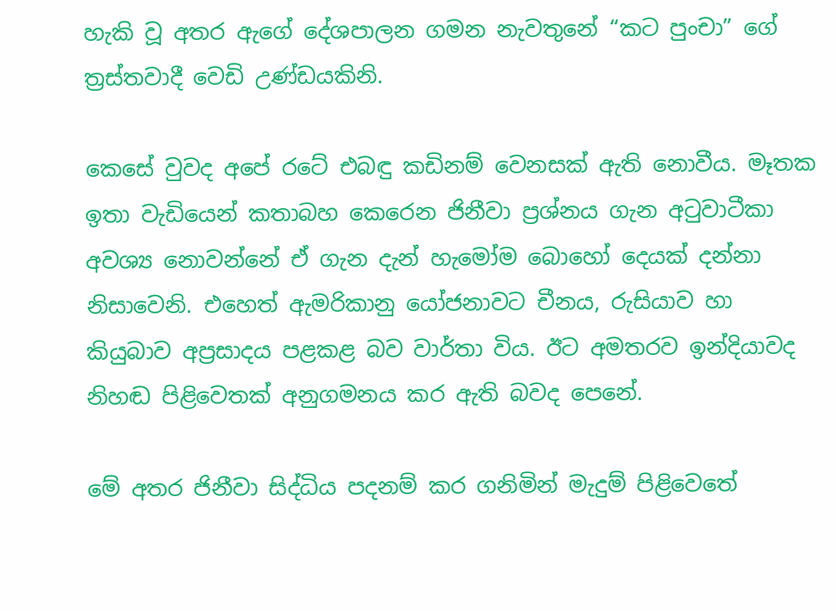හැකි වූ අතර ඇගේ දේශපාලන ගමන නැවතුනේ “කට පුංචා” ගේ ත්‍රස්‌තවාදී වෙඩි උණ්‌ඩයකිනි.

කෙසේ වුවද අපේ රටේ එබඳු කඩිනම් වෙනසක්‌ ඇති නොවීය. මෑතක ඉතා වැඩියෙන් කතාබහ කෙරෙන ජිනීවා ප්‍රශ්නය ගැන අටුවාටීකා අවශ්‍ය නොවන්නේ ඒ ගැන දැන් හැමෝම බොහෝ දෙයක්‌ දන්නා නිසාවෙනි. එහෙත් ඇමරිකානු යෝජනාවට චීනය, රුසියාව හා කියුබාව අප්‍රසාදය පළකළ බව වාර්තා විය. ඊට අමතරව ඉන්දියාවද නිහඬ පිළිවෙතක්‌ අනුගමනය කර ඇති බවද පෙනේ.

මේ අතර ජිනීවා සිද්ධිය පදනම් කර ගනිමින් මැදුම් පිළිවෙතේ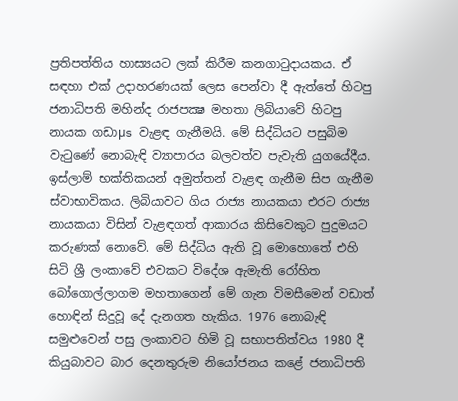ප්‍රතිපත්තිය හාස්‍යයට ලක්‌ කිරීම කනගාටුදායකය. ඒ සඳහා එක්‌ උදාහරණයක්‌ ලෙස පෙන්වා දී ඇත්තේ හිටපු ජනාධිපති මහින්ද රාජපක්‍ෂ මහතා ලිබියාවේ හිටපු නායක ගඩාµs වැළඳ ගැනීමයි. මේ සිද්ධියට පසුබිම වැටුණේ නොබැඳි ව්‍යාපාරය බලවත්ව පැවැති යුගයේදීය. ඉස්‌ලාම් භක්‌තිකයන් අමුත්තන් වැළඳ ගැනීම සිප ගැනීම ස්‌වාභාවිකය. ලිබියාවට ගිය රාජ්‍ය නායකයා එරට රාජ්‍ය නායකයා විසින් වැළඳගත් ආකාරය කිසිවෙකුට පුදුමයට කරුණක්‌ නොවේ. මේ සිද්ධිය ඇති වූ මොහොතේ එහි සිටි ශ්‍රී ලංකාවේ එවකට විදේශ ඇමැති රෝහිත බෝගොල්ලාගම මහතාගෙන් මේ ගැන විමසීමෙන් වඩාත් හොඳින් සිදුවූ දේ දැනගත හැකිය. 1976 නොබැඳි සමුළුවෙන් පසු ලංකාවට හිමි වූ සභාපතිත්වය 1980 දී කියුබාවට බාර දෙනතුරුම නියෝජනය කළේ ජනාධිපති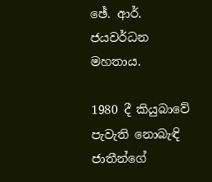ඡේ. ආර්. ජයවර්ධන මහතාය.

1980 දී කියුබාවේ පැවැති නොබැඳි ජාතීන්ගේ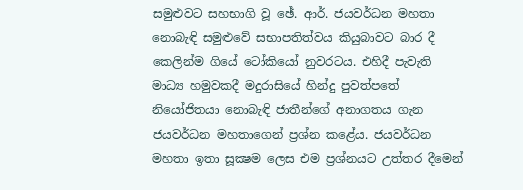සමුළුවට සහභාගි වූ ඡේ. ආර්. ජයවර්ධන මහතා නොබැඳි සමුළුවේ සභාපතිත්වය කියුබාවට බාර දී කෙලින්ම ගියේ ටෝකියෝ නුවරටය. එහිදී පැවැති මාධ්‍ය හමුවකදී මදුරාසියේ හින්දු පුවත්පතේ නියෝජිතයා නොබැඳි ජාතීන්ගේ අනාගතය ගැන ජයවර්ධන මහතාගෙන් ප්‍රශ්න කළේය. ජයවර්ධන මහතා ඉතා සූක්‍ෂම ලෙස එම ප්‍රශ්නයට උත්තර දීමෙන්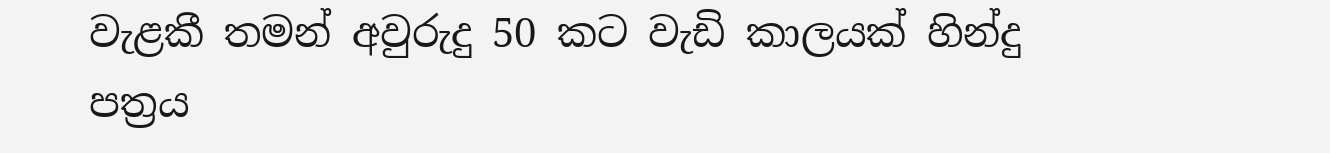වැළකී තමන් අවුරුදු 50 කට වැඩි කාලයක්‌ හින්දු පත්‍රය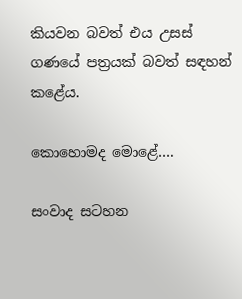කියවන බවත් එය උසස්‌ ගණයේ පත්‍රයක්‌ බවත් සඳහන් කළේය.

කොහොමද මොළේ….

සංවාද සටහන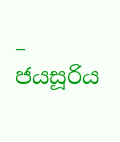– ජයසූරිය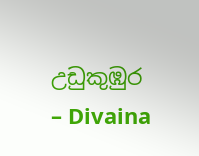උඩුකුඹුර
– Divaina